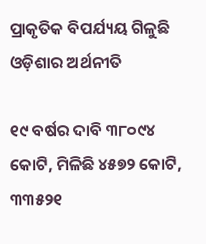ପ୍ରାକୃତିକ ବିପର୍ଯ୍ୟୟ ଗିଳୁଛି ଓଡ଼ିଶାର ଅର୍ଥନୀତି

୧୯ ବର୍ଷର ଦାବି ୩୮୦୯୪ କୋଟି, ମିଳିଛି ୪୫୭୨ କୋଟି, ୩୩୫୨୧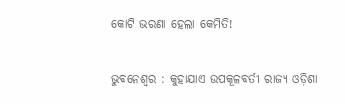କୋଟି ଭରଣା ହେଲା କେମିତି!

ଭୁବନେଶ୍ବର : କୁହାଯାଏ ଉପକୂଳବର୍ତୀ ରାଜ୍ୟ ଓଡ଼ିଶା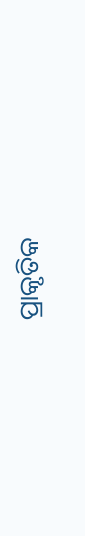ପ୍ରାକୃତିକ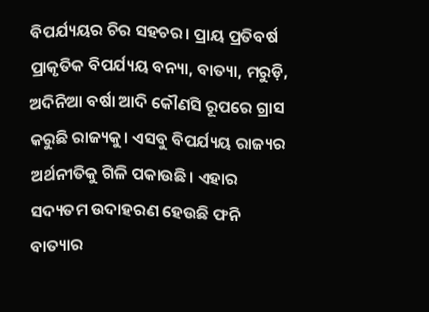ବିପର୍ଯ୍ୟୟର ଚିର ସହଚର। ପ୍ରାୟ ପ୍ରତିବର୍ଷ ପ୍ରାକୃତିକ ବିପର୍ଯ୍ୟୟ ବନ୍ୟା, ବାତ୍ୟା, ମରୁଡ଼ି, ଅଦିନିଆ ବର୍ଷା ଆଦି କୌଣସି ରୂପରେ ଗ୍ରାସ କରୁଛି ରାଜ୍ୟକୁ। ଏସବୁ ବିପର୍ଯ୍ୟୟ ରାଜ୍ୟର ଅର୍ଥନୀତିକୁ ଗିଳି ପକାଉଛି। ଏହାର ସଦ୍ୟତମ ଉଦାହରଣ ହେଉଛି ଫନି ବାତ୍ୟାର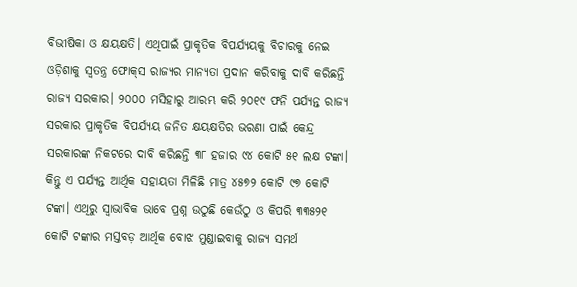ବିଭୀଷିକା ଓ କ୍ଷୟକ୍ଷତି। ଏଥିପାଇଁ ପ୍ରାକୃତିକ ବିପର୍ଯ୍ୟୟକୁ ବିଚାରକୁ ନେଇ ଓଡ଼ିଶାକୁ ସ୍ବତନ୍ତ୍ର ଫୋକ୍‌ସ ରାଜ୍ୟର ମାନ୍ୟତା ପ୍ରଦାନ କରିବାକୁ ଦାବି କରିଛନ୍ତି ରାଜ୍ୟ ସରକାର। ୨୦୦୦ ମସିହାରୁ ଆରମ୍ଭ କରି ୨୦୧୯ ଫନି ପର୍ଯ୍ୟନ୍ତ ରାଜ୍ୟ ସରକାର ପ୍ରାକୃତିକ ବିପର୍ଯ୍ୟୟ ଜନିତ କ୍ଷୟକ୍ଷତିର ଭରଣା ପାଇଁ କେନ୍ଦ୍ର ସରକାରଙ୍କ ନିକଟରେ ଦାବି କରିଛନ୍ତି ୩୮ ହଜାର ୯୪ କୋଟି ୫୧ ଲକ୍ଷ ଟଙ୍କା। କିନ୍ତୁ ଏ ପର୍ଯ୍ୟନ୍ତ ଆର୍ଥିକ ସହାୟତା ମିଳିଛି ମାତ୍ର ୪୫୭୨ କୋଟି ୯୭ କୋଟି ଟଙ୍କା। ଏଥିରୁ ସ୍ବାଭାବିକ ଭାବେ ପ୍ରଶ୍ନ ଉଠୁଛି କେଉଁଠୁ ଓ କିପରି ୩୩୫୨୧ କୋଟି ଟଙ୍କାର ମସ୍ତବଡ଼ ଆର୍ଥିକ ବୋଝ ମୁଣ୍ଡାଇବାକୁ ରାଜ୍ୟ ସମର୍ଥ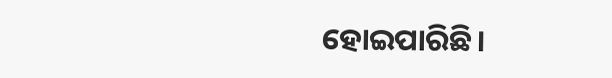ହୋଇପାରିଛି।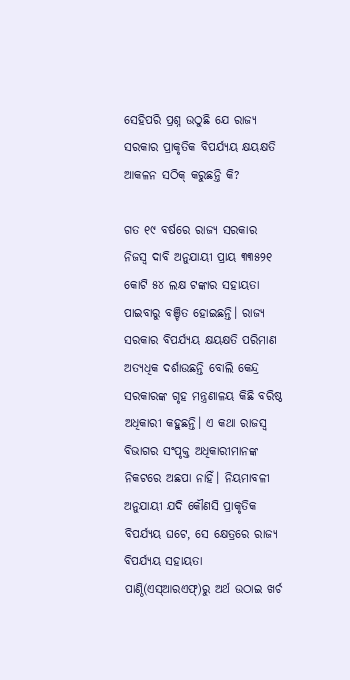ସେହିପରି ପ୍ରଶ୍ନ ଉଠୁଛି ଯେ ରାଜ୍ୟ ସରକାର ପ୍ରାକୃତିକ ବିପର୍ଯ୍ୟୟ କ୍ଷୟକ୍ଷତି ଆକଳନ ସଠିକ୍‌ କରୁଛନ୍ତି କି?

ଗତ ୧୯ ବର୍ଷରେ ରାଜ୍ୟ ସରକାର ନିଜସ୍ବ ଦାବି ଅନୁଯାୟୀ ପ୍ରାୟ ୩୩୫୨୧ କୋଟି ୫୪ ଲକ୍ଷ ଟଙ୍କାର ସହାୟତା ପାଇବାରୁ ବଞ୍ଚିତ ହୋଇଛନ୍ତି। ରାଜ୍ୟ ସରକାର ବିପର୍ଯ୍ୟୟ କ୍ଷୟକ୍ଷତି ପରିମାଣ ଅତ୍ୟଧିକ ଦର୍ଶାଉଛନ୍ତି ବୋଲି କେନ୍ଦ୍ର ସରକାରଙ୍କ ଗୃହ ମନ୍ତ୍ରଣାଳୟ କିଛି ବରିଷ୍ଠ ଅଧିକାରୀ କହୁଛନ୍ତି। ଏ କଥା ରାଜସ୍ବ ବିଭାଗର ସଂପୃକ୍ତ ଅଧିକାରୀମାନଙ୍କ ନିକଟରେ ଅଛପା ନାହିଁ। ନିୟମାବଳୀ ଅନୁଯାୟୀ ଯଦି କୌଣସି ‌ପ୍ରାକୃତିକ ବିପର୍ଯ୍ୟୟ ଘଟେ, ସେ କ୍ଷେତ୍ରରେ ରାଜ୍ୟ ବିପର୍ଯ୍ୟୟ ସହାୟତା ପାଣ୍ଠି(ଏସ୍‌ଆରଏଫ୍‍)ରୁ ଅର୍ଥ ଉଠାଇ ଖର୍ଚ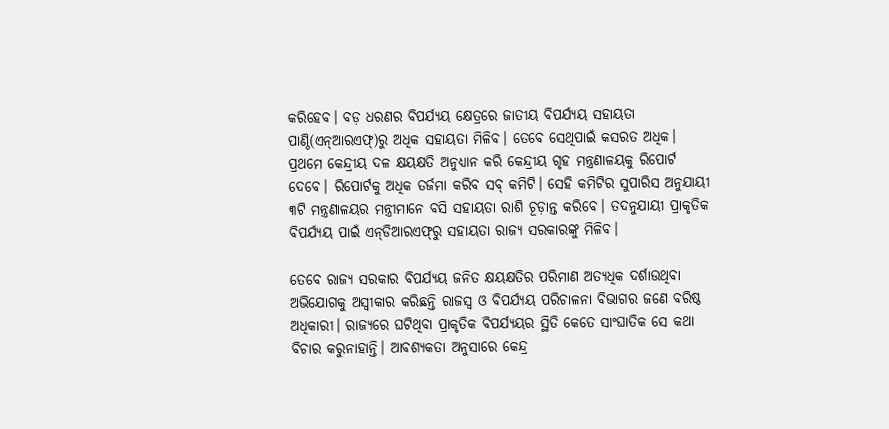କରିହେବ। ବଡ଼ ଧରଣର ବିପର୍ଯ୍ୟୟ କ୍ଷେତ୍ରରେ ଜାତୀୟ ବିପର୍ଯ୍ୟୟ ସହାୟତା ପାଣ୍ଠି(ଏନ୍‌ଆରଏଫ୍‍)ରୁ ଅଧିକ ସହାୟତା ମିଳିବ। ତେବେ ସେଥିପାଇଁ କସରତ ଅଧିକ। ପ୍ରଥମେ କେନ୍ଦ୍ରୀୟ ଦଳ କ୍ଷୟକ୍ଷତି ଅନୁଧ୍ୟାନ କରି କେନ୍ଦ୍ରୀୟ ଗୃହ ମନ୍ତ୍ରଣାଳୟକୁ ରିପୋର୍ଟ ଦେବେ। ରିପୋର୍ଟକୁ ଅଧିକ ତର୍ଜମା କରିବ ସବ୍‌ କମିଟି। ସେହି କମିଟିର ସୁପାରିସ ଅନୁଯାୟୀ ୩ଟି ମନ୍ତ୍ରଣାଳୟର ମନ୍ତ୍ରୀମାନେ ବସି ସହାୟତା ରାଶି ଚୂଡ଼ାନ୍ତ କରିବେ। ତଦନୁଯାୟୀ ପ୍ରାକୃତିକ ବିପର୍ଯ୍ୟୟ ପାଇଁ ଏନ୍‌ଡିଆରଏଫ୍‍ରୁ ସହାୟତା ରାଜ୍ୟ ସରକାରଙ୍କୁ ମିଳିବ।

ତେବେ ରାଜ୍ୟ ସରକାର ବିପର୍ଯ୍ୟୟ ଜନିତ କ୍ଷୟକ୍ଷତିର ପରିମାଣ ଅତ୍ୟଧିକ ଦର୍ଶାଉଥିବା ଅଭିଯୋଗକୁ ଅସ୍ବୀକାର କରିଛନ୍ତି ରାଜସ୍ବ ଓ ବିପର୍ଯ୍ୟୟ ପରିଚାଳନା ବିଭାଗର ଜଣେ ବରିଷ୍ଠ ଅଧିକାରୀ। ରାଜ୍ୟରେ ଘଟିଥିବା ପ୍ରାକୃତିକ ବିପର୍ଯ୍ୟୟର ସ୍ଥିତି କେତେ ସାଂଘାତିକ ସେ କଥା ବିଚାର କରୁନାହାନ୍ତି। ଆବଶ୍ୟକତା ଅନୁସାରେ କେନ୍ଦ୍ର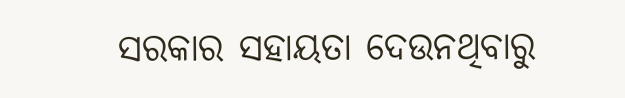ସରକାର ସହାୟତା ଦେଉନଥିବାରୁ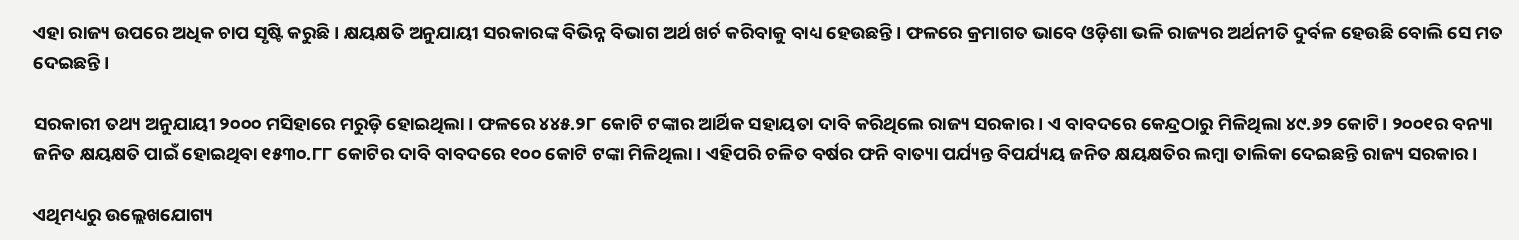ଏହା ରାଜ୍ୟ ଉପରେ ଅଧିକ ଚାପ ସୃଷ୍ଟି କରୁଛି। କ୍ଷୟକ୍ଷତି ଅନୁଯାୟୀ ସରକାରଙ୍କ ବିଭିନ୍ନ ବିଭାଗ ଅର୍ଥ ଖର୍ଚ କରିବାକୁ ବାଧ୍ୟ ହେଉଛନ୍ତି। ଫଳରେ କ୍ରମାଗତ ଭାବେ ଓଡ଼ିଶା ଭଳି ରାଜ୍ୟର ଅର୍ଥନୀତି ଦୁର୍ବଳ ହେଉଛି ବୋଲି ସେ ମତ ଦେଇଛନ୍ତି।

ସରକାରୀ ତଥ୍ୟ ଅନୁଯାୟୀ ୨୦୦୦ ମସିହାରେ ମରୁଡ଼ି ହୋଇଥିଲା। ଫଳରେ ୪୪୫.୨୮ କୋଟି ଟଙ୍କାର ଆର୍ଥିକ ସହାୟତା ଦାବି କରିଥିଲେ ରାଜ୍ୟ ସରକାର। ଏ ବାବଦରେ କେନ୍ଦ୍ରଠାରୁ ମିଳିଥିଲା ୪୯.୬୨ କୋଟି। ୨୦୦୧ର ବନ୍ୟା ଜନିତ କ୍ଷୟକ୍ଷତି ପାଇଁ ହୋଇଥିବା ୧୫୩୦.୮୮ କୋଟିର ଦାବି ବାବଦରେ ୧୦୦ କୋଟି ଟଙ୍କା ମିଳିଥିଲା। ଏହିପରି ଚଳିତ ବର୍ଷର ଫନି ବାତ୍ୟା ପର୍ଯ୍ୟନ୍ତ ବିପର୍ଯ୍ୟୟ ଜନିତ କ୍ଷୟକ୍ଷତିର ଲମ୍ବା ତାଲିକା ଦେଇଛନ୍ତି ରାଜ୍ୟ ସରକାର।

ଏଥିମଧ୍ୟରୁ ଉଲ୍ଲେଖଯୋଗ୍ୟ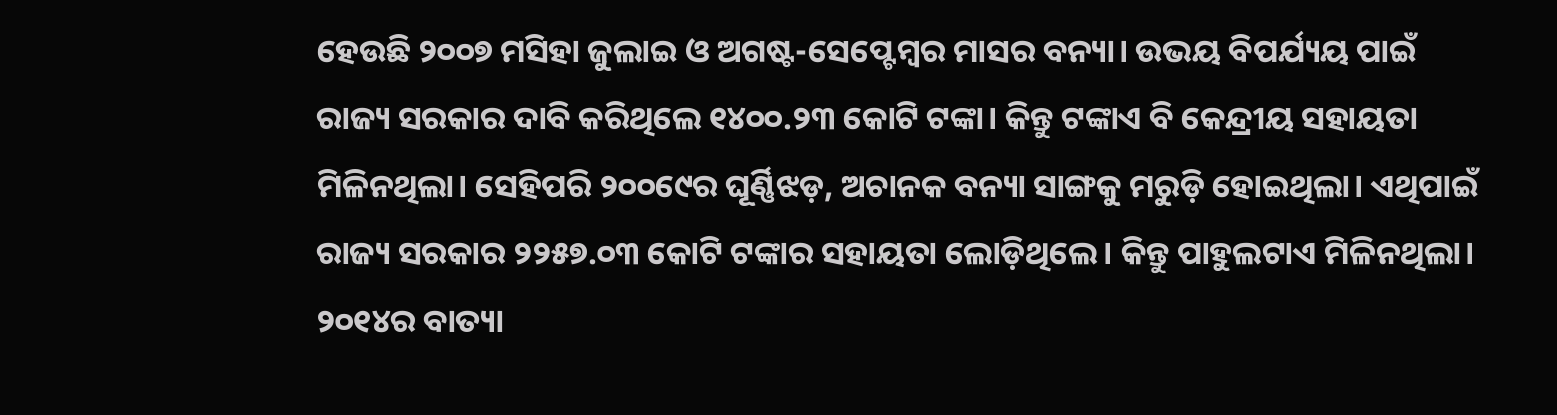ହେଉଛି ୨୦୦୭ ମସିହା ଜୁଲାଇ ଓ ଅଗଷ୍ଟ-ସେପ୍ଟେମ୍ବର ମାସର ବନ୍ୟା। ଉଭୟ ବିପର୍ଯ୍ୟୟ ପାଇଁ ରାଜ୍ୟ ସରକାର ଦାବି କରିଥିଲେ ୧୪୦୦.୨୩ କୋଟି ଟଙ୍କା। କିନ୍ତୁ ଟଙ୍କାଏ ବି କେନ୍ଦ୍ରୀୟ ସହାୟତା ମିଳିନଥିଲା। ସେହିପରି ୨୦୦୯‌େର ଘୂର୍ଣ୍ଣିଝଡ଼, ଅଚାନକ ବନ୍ୟା ସାଙ୍ଗକୁ ମରୁଡ଼ି ହୋଇଥିଲା। ଏଥିପାଇଁ ରାଜ୍ୟ ସରକାର ୨୨୫୭.୦୩ କୋଟି ଟଙ୍କାର ସହାୟତା ଲୋଡ଼ିଥିଲେ। କିନ୍ତୁ ପାହୁଲଟାଏ ମିଳିନଥିଲା। ୨୦୧୪ର ବାତ୍ୟା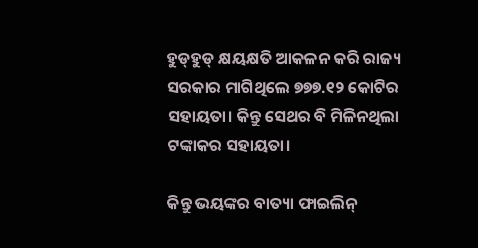ହୁଡ୍‌ହୁଡ୍‌ କ୍ଷୟକ୍ଷତି ଆକଳନ କରି ରାଜ୍ୟ ସରକାର ମାଗିଥିଲେ ୭୭୭.୧୨ କୋଟିର ସହାୟତା। କିନ୍ତୁ ସେଥର ବି ମିଳିନଥିଲା ଟଙ୍କାକର ସହାୟତା।

କିନ୍ତୁ ଭୟଙ୍କର ବାତ୍ୟା ଫାଇଲିନ୍‌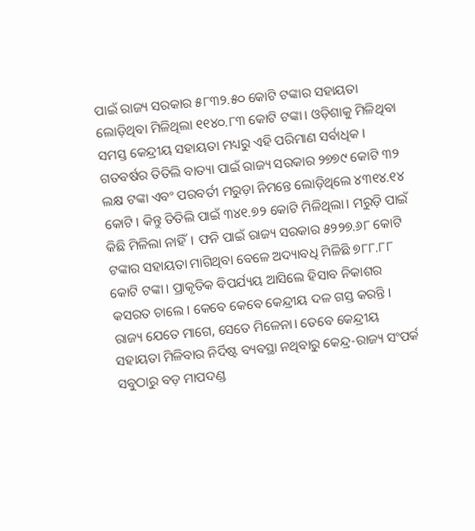ପାଇଁ ରାଜ୍ୟ ସରକାର ୫୮୩୨.୫୦ କୋଟି ଟଙ୍କାର ସହାୟତା ଲୋଡ଼ିଥିବା ମିଳିଥିଲା ୧୧୪୦.୮୩ କୋଟି ଟଙ୍କା। ଓଡ଼ିଶାକୁ ମିଳିଥିବା ସମସ୍ତ କେନ୍ଦ୍ରୀୟ ସହାୟତା ମଧ୍ୟରୁ ଏହି ପରିମାଣ ସର୍ବାଧିକ। ଗତବର୍ଷର ତିତିଲି ବାତ୍ୟା ପାଇଁ ରାଜ୍ୟ ସରକାର ୨୭୭୯ କୋଟି ୩୨ ଲକ୍ଷ ଟଙ୍କା ଏବଂ ପରବର୍ତୀ ମରୁଡ଼ା ନିମନ୍ତେ ଲୋଡ଼ିଥିଲେ ୪୩୧୪.୧୪ କୋଟି। କିନ୍ତୁ ତିତିଲି ପାଇଁ ୩୪୧.୭୨ କୋଟି ମିଳିଥିଲା। ମରୁଡ଼ି ପାଇଁ କିଛି ମିଳିଲା ନାହିଁ। ଫନି ପାଇଁ ରାଜ୍ୟ ସରକାର ୫୨୨୭.୬୮ କୋଟି ଟଙ୍କାର ସହାୟତା ମାଗିଥିବା ବେଳେ ଅଦ୍ୟାବଧି ମିଳିଛି ୭୮୮.୮୮ କୋଟି ଟଙ୍କା। ପ୍ରାକୃତିକ ବିପର୍ଯ୍ୟୟ ଆସିଲେ ହିସାବ ନିକାଶର କସରତ ଚାଲେ। କେବେ କେବେ କେନ୍ଦ୍ରୀୟ ଦଳ ଗସ୍ତ କରନ୍ତି। ରାଜ୍ୟ ଯେତେ ମାଗେ, ସେତେ ମିଳେନା। ତେବେ କେନ୍ଦ୍ରୀୟ ସହାୟତା ମିଳିବାର ନିର୍ଦିଷ୍ଟ ବ୍ୟବସ୍ଥା ନଥିବାରୁ କେନ୍ଦ୍ର-ରାଜ୍ୟ ସଂପର୍କ ସବୁଠାରୁ ବଡ଼ ମାପଦଣ୍ଡ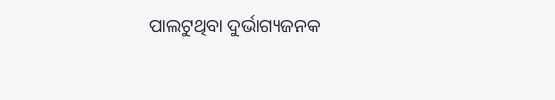ପାଲଟୁଥିବା ଦୁର୍ଭାଗ୍ୟଜନକ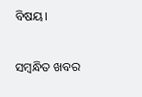ବିଷୟ।

ସମ୍ବନ୍ଧିତ ଖବର